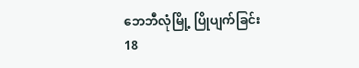ဘေဘီလုံမြို့ ပြိုပျက်ခြင်း
18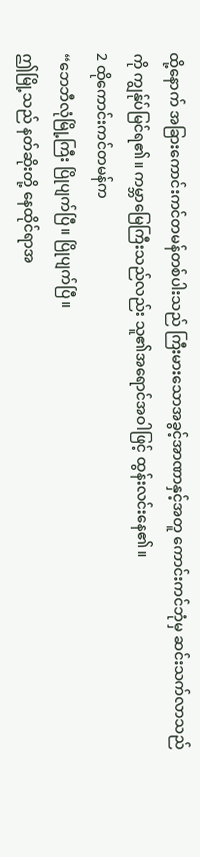ထို့နောက် အခြားကောင်းကင်တမန်တစ်ပါးသည် ကြီးမားသောအခွင့်အာဏာနှင့်အတူ ကောင်းကင်ဘုံမှ ဆင်းသက်လာသည်ကို ကျွန်ုပ်မြင်ရ၏။ ကမ္ဘာမြေကြီးသည်လည်း သူ၏အရောင်အဝါဖြင့် ထွန်းလင်းနေ၏။
2 ထိုကောင်းကင်တမန်က
“ဘေဘီလုံမြို့ကြီး ပြိုပျက်ပြီ။ ပြိုပျက်ပြီ။
ဤမြို့သည် နတ်ဆိုးတို့ နေထိုင်ရာအ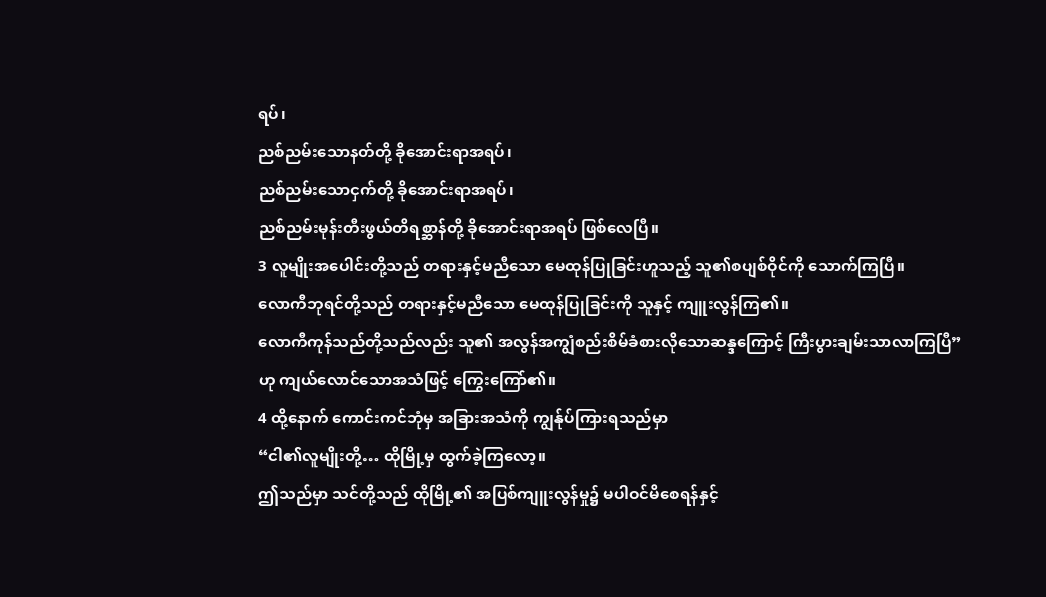ရပ်၊
ညစ်ညမ်းသောနတ်တို့ ခိုအောင်းရာအရပ်၊
ညစ်ညမ်းသောငှက်တို့ ခိုအောင်းရာအရပ်၊
ညစ်ညမ်းမုန်းတီးဖွယ်တိရစ္ဆာန်တို့ ခိုအောင်းရာအရပ် ဖြစ်လေပြီ။
3 လူမျိုးအပေါင်းတို့သည် တရားနှင့်မညီသော မေထုန်ပြုခြင်းဟူသည့် သူ၏စပျစ်ဝိုင်ကို သောက်ကြပြီ။
လောကီဘုရင်တို့သည် တရားနှင့်မညီသော မေထုန်ပြုခြင်းကို သူနှင့် ကျူးလွန်ကြ၏။
လောကီကုန်သည်တို့သည်လည်း သူ၏ အလွန်အကျွံစည်းစိမ်ခံစားလိုသောဆန္ဒကြောင့် ကြီးပွားချမ်းသာလာကြပြီ”
ဟု ကျယ်လောင်သောအသံဖြင့် ကြွေးကြော်၏။
4 ထို့နောက် ကောင်းကင်ဘုံမှ အခြားအသံကို ကျွန်ုပ်ကြားရသည်မှာ
“ငါ၏လူမျိုးတို့… ထိုမြို့မှ ထွက်ခဲ့ကြလော့။
ဤသည်မှာ သင်တို့သည် ထိုမြို့၏ အပြစ်ကျူးလွန်မှု၌ မပါဝင်မိစေရန်နှင့်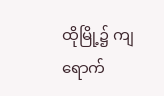ထိုမြို့၌ ကျရောက်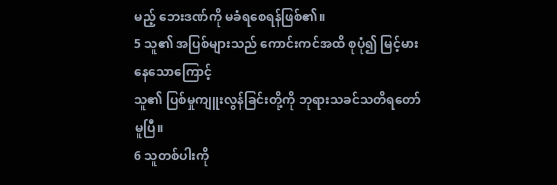မည့် ဘေးဒဏ်ကို မခံရစေရန်ဖြစ်၏။
5 သူ၏ အပြစ်များသည် ကောင်းကင်အထိ စုပုံ၍ မြင့်မားနေသောကြောင့်
သူ၏ ပြစ်မှုကျူးလွန်ခြင်းတို့ကို ဘုရားသခင်သတိရတော်မူပြီ။
6 သူတစ်ပါးကို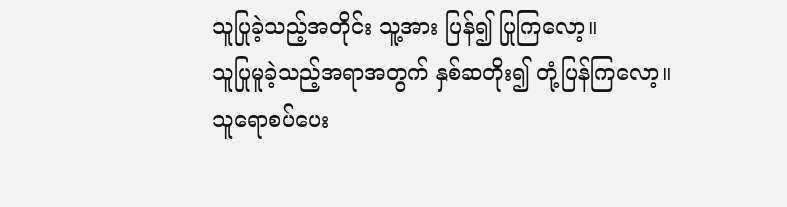သူပြုခဲ့သည့်အတိုင်း သူ့အား ပြန်၍ ပြုကြလော့။
သူပြုမူခဲ့သည့်အရာအတွက် နှစ်ဆတိုး၍ တုံ့ပြန်ကြလော့။
သူရောစပ်ပေး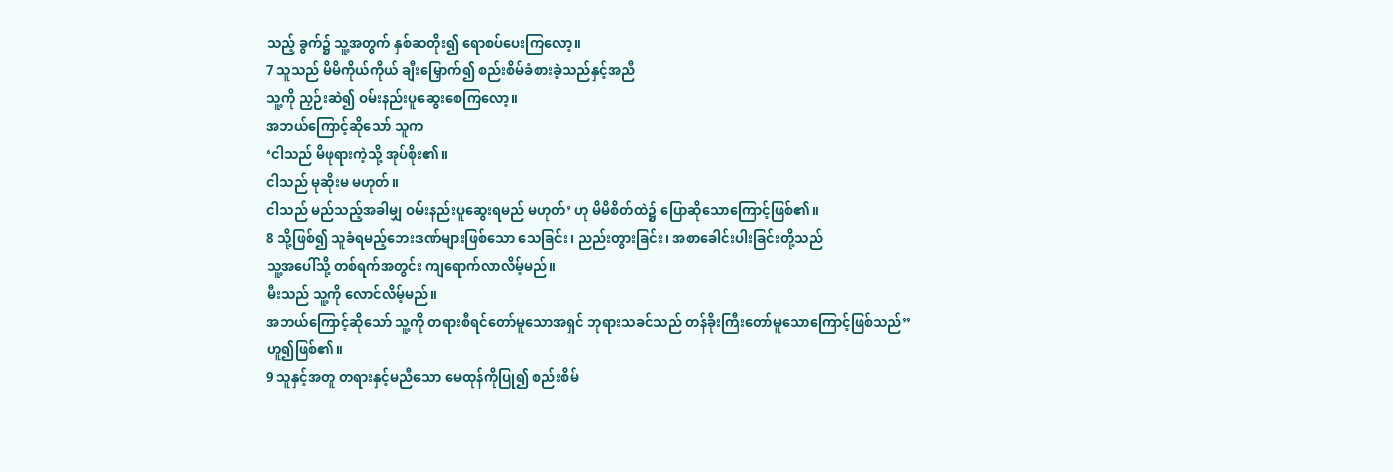သည့် ခွက်၌ သူ့အတွက် နှစ်ဆတိုး၍ ရောစပ်ပေးကြလော့။
7 သူသည် မိမိကိုယ်ကိုယ် ချီးမြှောက်၍ စည်းစိမ်ခံစားခဲ့သည်နှင့်အညီ
သူ့ကို ညှဉ်းဆဲ၍ ဝမ်းနည်းပူဆွေးစေကြလော့။
အဘယ်ကြောင့်ဆိုသော် သူက
‘ငါသည် မိဖုရားကဲ့သို့ အုပ်စိုး၏။
ငါသည် မုဆိုးမ မဟုတ်။
ငါသည် မည်သည့်အခါမျှ ဝမ်းနည်းပူဆွေးရမည် မဟုတ်’ ဟု မိမိစိတ်ထဲ၌ ပြောဆိုသောကြောင့်ဖြစ်၏။
8 သို့ဖြစ်၍ သူခံရမည့်ဘေးဒဏ်များဖြစ်သော သေခြင်း၊ ညည်းတွားခြင်း၊ အစာခေါင်းပါးခြင်းတို့သည်
သူ့အပေါ်သို့ တစ်ရက်အတွင်း ကျရောက်လာလိမ့်မည်။
မီးသည် သူ့ကို လောင်လိမ့်မည်။
အဘယ်ကြောင့်ဆိုသော် သူ့ကို တရားစီရင်တော်မူသောအရှင် ဘုရားသခင်သည် တန်ခိုးကြီးတော်မူသောကြောင့်ဖြစ်သည်”
ဟူ၍ဖြစ်၏။
9 သူနှင့်အတူ တရားနှင့်မညီသော မေထုန်ကိုပြု၍ စည်းစိမ်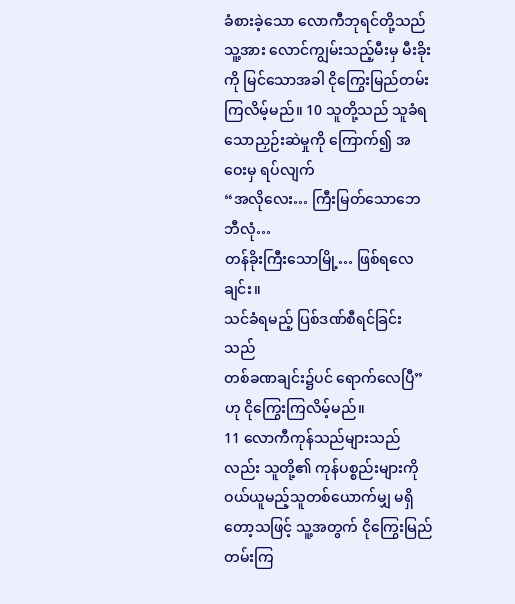ခံစားခဲ့သော လောကီဘုရင်တို့သည် သူ့အား လောင်ကျွမ်းသည့်မီးမှ မီးခိုးကို မြင်သောအခါ ငိုကြွေးမြည်တမ်းကြလိမ့်မည်။ 10 သူတို့သည် သူခံရသောညှဉ်းဆဲမှုကို ကြောက်၍ အဝေးမှ ရပ်လျက်
“အလိုလေး… ကြီးမြတ်သောဘေဘီလုံ…
တန်ခိုးကြီးသောမြို့… ဖြစ်ရလေချင်း။
သင်ခံရမည့် ပြစ်ဒဏ်စီရင်ခြင်းသည်
တစ်ခဏချင်း၌ပင် ရောက်လေပြီ”
ဟု ငိုကြွေးကြလိမ့်မည်။
11 လောကီကုန်သည်များသည်လည်း သူတို့၏ ကုန်ပစ္စည်းများကို ဝယ်ယူမည့်သူတစ်ယောက်မျှ မရှိတော့သဖြင့် သူ့အတွက် ငိုကြွေးမြည်တမ်းကြ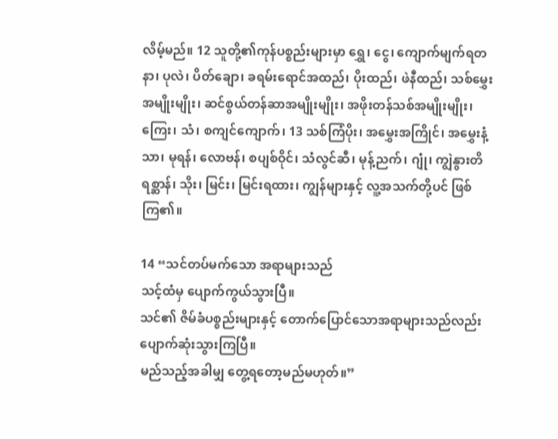လိမ့်မည်။ 12 သူတို့၏ကုန်ပစ္စည်းများမှာ ရွှေ၊ ငွေ၊ ကျောက်မျက်ရတနာ၊ ပုလဲ၊ ပိတ်ချော၊ ခရမ်းရောင်အထည်၊ ပိုးထည်၊ ဖဲနီထည်၊ သစ်မွှေးအမျိုးမျိုး၊ ဆင်စွယ်တန်ဆာအမျိုးမျိုး၊ အဖိုးတန်သစ်အမျိုးမျိုး၊ ကြေး၊ သံ၊ စကျင်ကျောက်၊ 13 သစ်ကြံပိုး၊ အမွှေးအကြိုင်၊ အမွှေးနံ့သာ၊ မုရန်၊ လောဗန်၊ စပျစ်ဝိုင်၊ သံလွင်ဆီ၊ မုန့်ညက်၊ ဂျုံ၊ ကျွဲနွားတိရစ္ဆာန်၊ သိုး၊ မြင်း၊ မြင်းရထား၊ ကျွန်များနှင့် လူ့အသက်တို့ပင် ဖြစ်ကြ၏။

14 “သင်တပ်မက်သော အရာများသည်
သင့်ထံမှ ပျောက်ကွယ်သွားပြီ။
သင်၏ ဇိမ်ခံပစ္စည်းများနှင့် တောက်ပြောင်သောအရာများသည်လည်း
ပျောက်ဆုံးသွားကြပြီ။
မည်သည့်အခါမျှ တွေ့ရတော့မည်မဟုတ်။”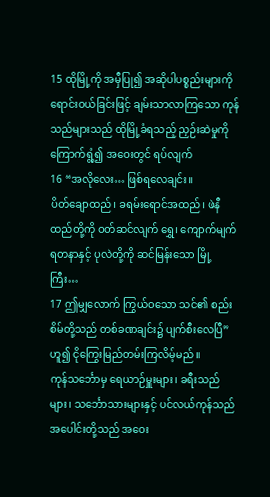15 ထိုမြို့ကို အမှီပြု၍ အဆိုပါပစ္စည်းများကို ရောင်းဝယ်ခြင်းဖြင့် ချမ်းသာလာကြသော ကုန်သည်များသည် ထိုမြို့ခံရသည့် ညှဉ်းဆဲမှုကို ကြောက်ရွံ့၍ အဝေးတွင် ရပ်လျက်
16 “အလိုလေး… ဖြစ်ရလေချင်း။
ပိတ်ချောထည်၊ ခရမ်းရောင်အထည်၊ ဖဲနီထည်တို့ကို ဝတ်ဆင်လျက် ရွှေ၊ ကျောက်မျက်ရတနာနှင့် ပုလဲတို့ကို ဆင်မြန်းသော မြို့ကြီး…
17 ဤမျှလောက် ကြွယ်ဝသော သင်၏ စည်းစိမ်တို့သည် တစ်ခဏချင်း၌ ပျက်စီးလေပြီ”
ဟူ၍ ငိုကြွေးမြည်တမ်းကြလိမ့်မည်။
ကုန်သင်္ဘောမှ ရေယာဉ်မှူးများ၊ ခရီးသည်များ၊ သင်္ဘောသားများနှင့် ပင်လယ်ကုန်သည်အပေါင်းတို့သည် အဝေး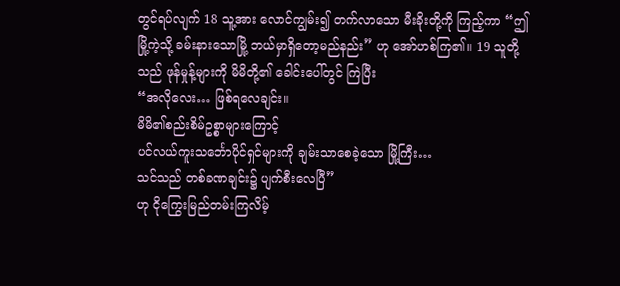တွင်ရပ်လျက် 18 သူ့အား လောင်ကျွမ်း၍ တက်လာသော မီးခိုးတို့ကို ကြည့်ကာ “ဤမြို့ကဲ့သို့ ခမ်းနားသောမြို့ ဘယ်မှာရှိတော့မည်နည်း” ဟု အော်ဟစ်ကြ၏။ 19 သူတို့သည် ဖုန်မှုန့်များကို မိမိတို့၏ ခေါင်းပေါ်တွင် ကြဲပြီး
“အလိုလေး… ဖြစ်ရလေချင်း။
မိမိ၏စည်းစိမ်ဥစ္စာများကြောင့်
ပင်လယ်ကူးသင်္ဘောပိုင်ရှင်များကို ချမ်းသာစေခဲ့သော မြို့ကြီး…
သင်သည် တစ်ခဏချင်း၌ ပျက်စီးလေပြီ”
ဟု ငိုကြွေးမြည်တမ်းကြလိမ့်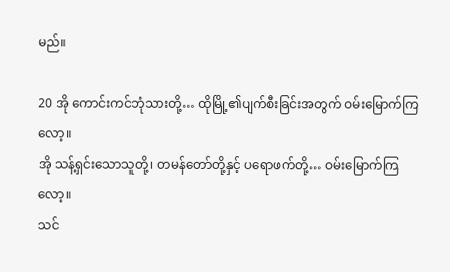မည်။

20 အို ကောင်းကင်ဘုံသားတို့… ထိုမြို့၏ပျက်စီးခြင်းအတွက် ဝမ်းမြောက်ကြလော့။
အို သန့်ရှင်းသောသူတို့၊ တမန်တော်တို့နှင့် ပရောဖက်တို့… ဝမ်းမြောက်ကြလော့။
သင်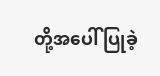တို့အပေါ် ပြုခဲ့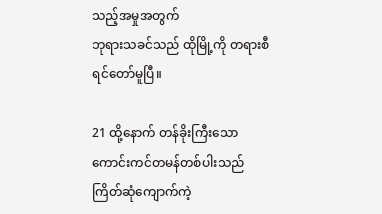သည့်အမှုအတွက်
ဘုရားသခင်သည် ထိုမြို့ကို တရားစီရင်တော်မူပြီ။

21 ထို့နောက် တန်ခိုးကြီးသောကောင်းကင်တမန်တစ်ပါးသည် ကြိတ်ဆုံကျောက်ကဲ့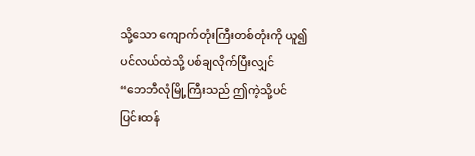သို့သော ကျောက်တုံးကြီးတစ်တုံးကို ယူ၍ ပင်လယ်ထဲသို့ ပစ်ချလိုက်ပြီးလျှင်
“ဘေဘီလုံမြို့ကြီးသည် ဤကဲ့သို့ပင် ပြင်းထန်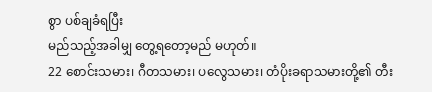စွာ ပစ်ချခံရပြီး
မည်သည့်အခါမျှ တွေ့ရတော့မည် မဟုတ်။
22 စောင်းသမား၊ ဂီတသမား၊ ပလွေသမား၊ တံပိုးခရာသမားတို့၏ တီး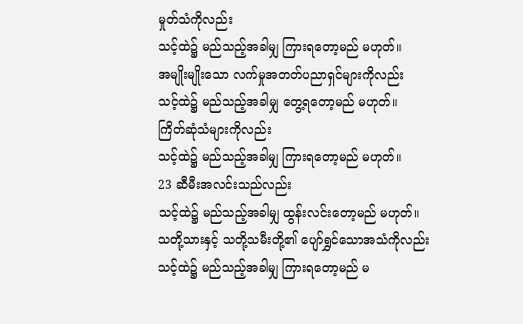မှုတ်သံကိုလည်း
သင့်ထဲ၌ မည်သည့်အခါမျှ ကြားရတော့မည် မဟုတ်။
အမျိုးမျိုးသော လက်မှုအတတ်ပညာရှင်များကိုလည်း
သင့်ထဲ၌ မည်သည့်အခါမျှ တွေ့ရတော့မည် မဟုတ်။
ကြိတ်ဆုံသံများကိုလည်း
သင့်ထဲ၌ မည်သည့်အခါမျှ ကြားရတော့မည် မဟုတ်။
23 ဆီမီးအလင်းသည်လည်း
သင့်ထဲ၌ မည်သည့်အခါမျှ ထွန်းလင်းတော့မည် မဟုတ်။
သတို့သားနှင့် သတို့သမီးတို့၏ ပျော်ရွှင်သောအသံကိုလည်း
သင့်ထဲ၌ မည်သည့်အခါမျှ ကြားရတော့မည် မ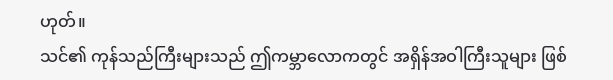ဟုတ်။
သင်၏ ကုန်သည်ကြီးများသည် ဤကမ္ဘာလောကတွင် အရှိန်အဝါကြီးသူများ ဖြစ်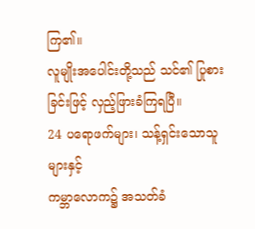ကြ၏။
လူမျိုးအပေါင်းတို့သည် သင်၏ ပြုစားခြင်းဖြင့် လှည့်ဖြားခံကြရပြီ။
24 ပရောဖက်များ၊ သန့်ရှင်းသောသူများနှင့်
ကမ္ဘာလောက၌ အသတ်ခံ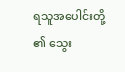ရသူအပေါင်းတို့၏ သွေး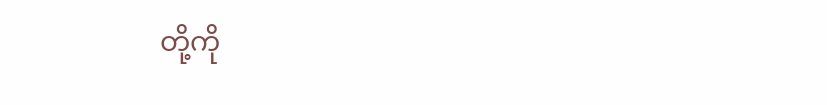တို့ကို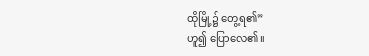ထိုမြို့၌ တွေ့ရ၏”
ဟူ၍ ပြောလေ၏။